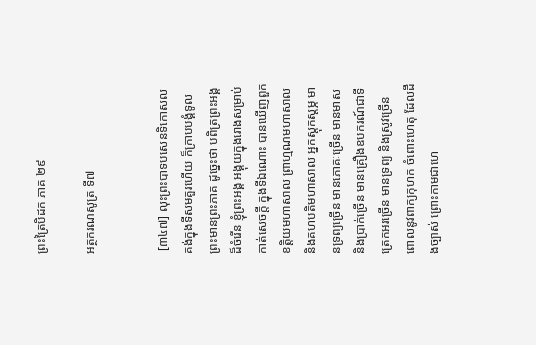ព្រះត្រៃបិដក ភាគ ២៩

អត្ថករណសូត្រ ទី៧


 [៣៤៧] លុះព្រះបាទបសេនទិកោសល គង់ក្នុងទីសមគួរហើយ ក៏ក្រាបបង្គំទូលព្រះមានព្រះភាគ ដូច្នេះថា បពិត្រព្រះអង្គដ៏ចំរើន ខ្ញុំព្រះអង្គ អង្គុយក្នុងរោងសម្រាប់កាត់សេចក្តី ក្នុងទីឯណោះ បានឃើញពួកខត្តិយមហាសាល ព្រាហ្មណមហាសាល និងគហបតិមហាសាល អ្នកស្តុកស្តម្ភ មានទ្រព្យច្រើន មានភោគៈច្រើន មានមាស និងប្រាក់ច្រើន មានគ្រឿងឧបករណ៍ជាទីត្រេកអរច្រើន មានទ្រព្យ និងស្រូវច្រើន ពោលនូវពាក្យកុហក ចំពោះហេតុ ដែលដឹងច្បាស់ ព្រោះកាមជាហេ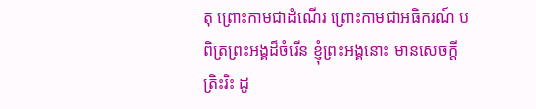តុ ព្រោះកាមជាដំណើរ ព្រោះកាមជាអធិករណ៍ បពិត្រព្រះអង្គដ៏ចំរើន ខ្ញុំព្រះអង្គនោះ មានសេចក្តីត្រិះរិះ ដូ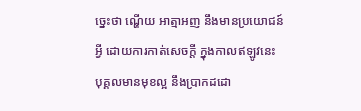ច្នេះថា ណ្ហើយ អាត្មាអញ នឹងមានប្រយោជន៍អ្វី ដោយការកាត់សេចក្តី ក្នុងកាលឥឡូវនេះ បុគ្គលមានមុខល្អ នឹងប្រាកដដោ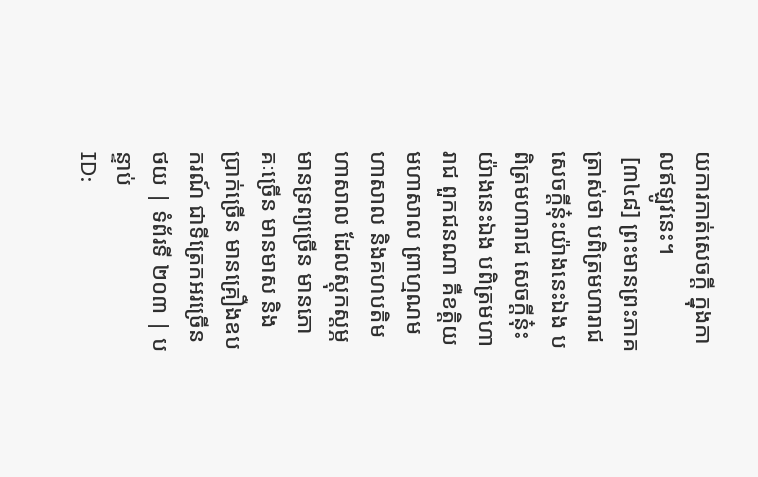យការកាត់សេចក្តី ក្នុងកាលឥឡូវនេះ។
 [៣៤៨] ព្រះមានព្រះភាគត្រាស់ថា បពិត្រមហារាជ សេចក្តីនុ៎ះយ៉ាងនេះឯង បពិត្រមហារាជ សេចក្តីនុ៎ះ យ៉ាងនេះឯង បពិត្រមហារាជ ពួកជនណា គឺខត្តិយមហាសាល ព្រាហ្មណមហាសាល និងគហបតិមហាសាល ដែលស្តុកស្តម្ភ មានទ្រព្យច្រើន មានភោគៈច្រើន មានមាស និងប្រាក់ច្រើន មានគ្រឿងឧបករណ៍ ជាទីត្រេកអរច្រើន
ថយ | ទំព័រទី ២០៣ | បន្ទាប់
ID: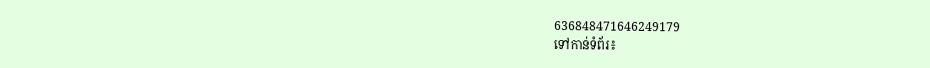636848471646249179
ទៅកាន់ទំព័រ៖